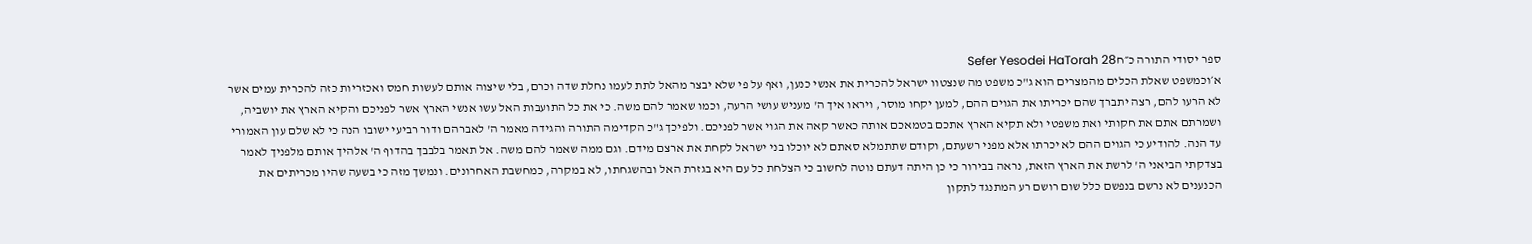ספר יסודי התורה כ״חSefer Yesodei HaTorah 28
א׳וכמשפט שאלת הכלים מהמצרים הוא ג"כ משפט מה שנצטוו ישראל להכרית את אנשי כנען, ואף על פי שלא יבצר מהאל לתת לעמו נחלת שדה וכרם, בלי שיצוה אותם לעשות חמס ואכזריות כזה להכרית עמים אשר לא הרעו להם, רצה יתברך שהם יכריתו את הגוים ההם, למען יקחו מוסר, ויראו איך ה' מעניש עושי הרעה, וכמו שאמר להם משה. כי את כל התועבות האל עשו אנשי הארץ אשר לפניכם והקיא הארץ את יושביה, ושמרתם אתם את חקותי ואת משפטי ולא תקיא הארץ אתכם בטמאכם אותה כאשר קאה את הגוי אשר לפניכם. ולפיכך ג"כ הקדימה התורה והגידה מאמר ה' לאברהם ודור רביעי ישובו הנה כי לא שלם עון האמורי עד הנה. להודיע כי הגוים ההם לא יכרתו אלא מפני רשעתם, וקודם שתתמלא סאתם לא יוכלו בני ישראל לקחת את ארצם מידם. וגם ממה שאמר להם משה. אל תאמר בלבבך בהדוף ה' אלהיך אותם מלפניך לאמר בצדקתי הביאני ה' לרשת את הארץ הזאת, נראה בבירור כי כן היתה דעתם נוטה לחשוב כי הצלחת כל עם היא בגזרת האל ובהשגחתו, לא במקרה, כמחשבת האחרונים. ונמשך מזה כי בשעה שהיו מכריתים את הכנענים לא נרשם בנפשם כלל שום רושם רע המתנגד לתקון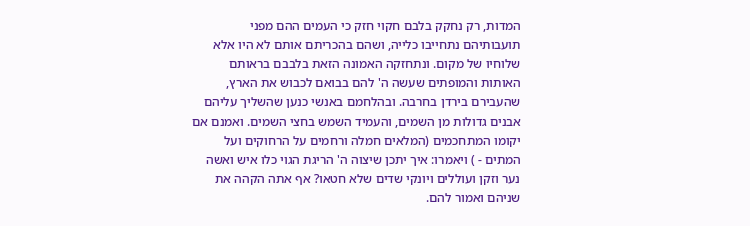המדות, רק נחקק בלבם חקוי חזק כי העמים ההם מפני תועבותיהם נתחייבו כלייה, ושהם בהכריתם אותם לא היו אלא שלוחיו של מקום. ונתחזקה האמונה הזאת בלבבם בראותם האותות והמופתים שעשה ה' להם בבואם לכבוש את הארץ, שהעבירם בירדן בחרבה. ובהלחמם באנשי כנען שהשליך עליהם אבנים גדולות מן השמים, והעמיד השמש בחצי השמים. ואמנם אם יקומו המתחכמים (המלאים חמלה ורחמים על הרחוקים ועל המתים - ) ויאמרו: איך יתכן שיצוה ה' הריגת הגוי כלו איש ואשה נער וזקן ועוללים ויונקי שדים שלא חטאו? אף אתה הקהה את שניהם ואמור להם.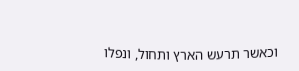וכאשר תרעש הארץ ותחול, ונפלו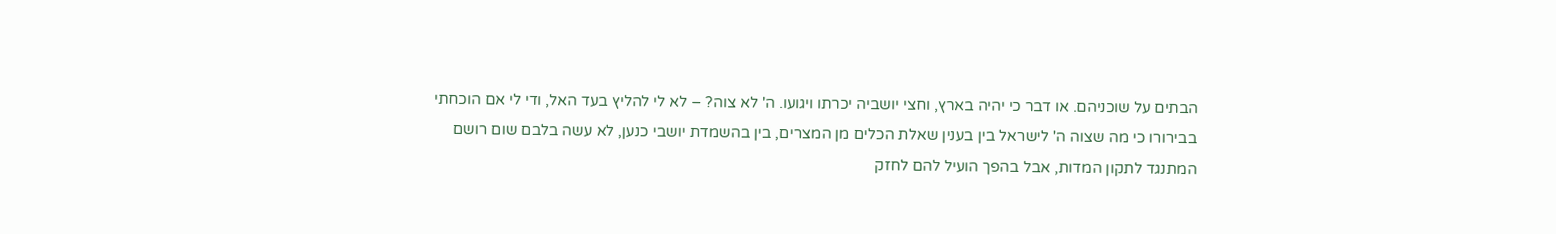הבתים על שוכניהם. או דבר כי יהיה בארץ, וחצי יושביה יכרתו ויגועו. ה' לא צוה? – לא לי להליץ בעד האל, ודי לי אם הוכחתי בבירורו כי מה שצוה ה' לישראל בין בענין שאלת הכלים מן המצרים, בין בהשמדת יושבי כנען, לא עשה בלבם שום רושם המתנגד לתקון המדות, אבל בהפך הועיל להם לחזק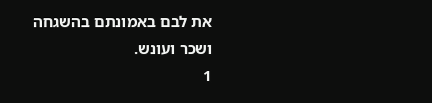את לבם באמונתם בהשגחה ושכר ועונש.
1